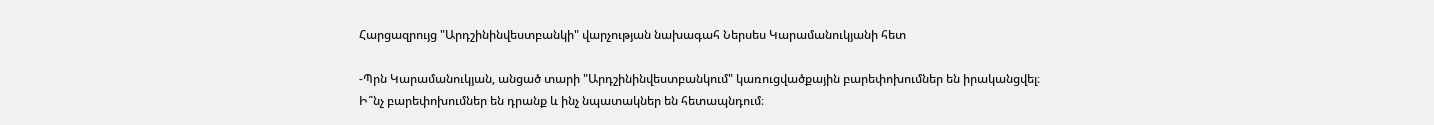Հարցազրույց "Արդշինինվեստբանկի" վարչության նախագահ Ներսես Կարամանուկյանի հետ

-Պրն Կարամանուկյան, անցած տարի "Արդշինինվեստբանկում" կառուցվածքային բարեփոխումներ են իրականցվել։ Ի՞նչ բարեփոխումներ են դրանք և ինչ նպատակներ են հետապնդում։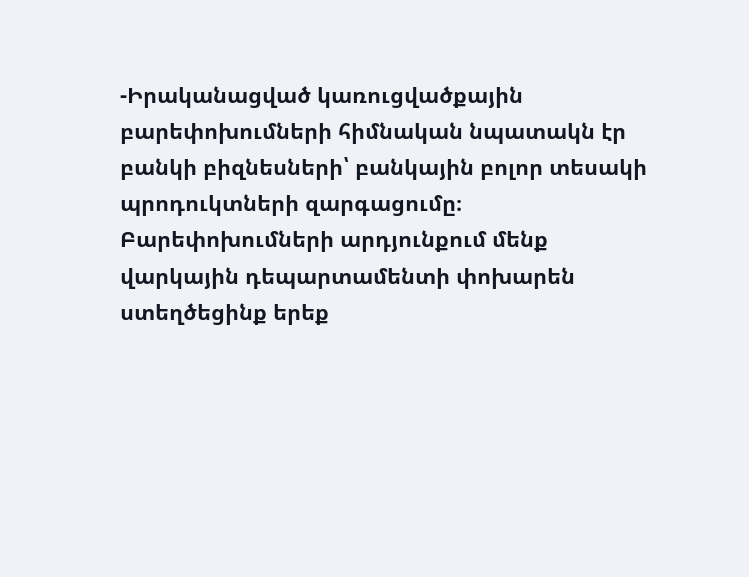-Իրականացված կառուցվածքային բարեփոխումների հիմնական նպատակն էր բանկի բիզնեսների՝ բանկային բոլոր տեսակի պրոդուկտների զարգացումը։ Բարեփոխումների արդյունքում մենք վարկային դեպարտամենտի փոխարեն ստեղծեցինք երեք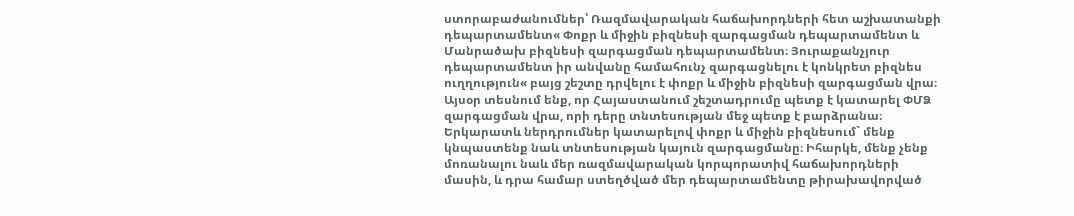ստորաբաժանումներ՝ Ռազմավարական հաճախորդների հետ աշխատանքի դեպարտամենտ« Փոքր և միջին բիզնեսի զարգացման դեպարտամենտ և Մանրածախ բիզնեսի զարգացման դեպարտամենտ։ Յուրաքանչյուր դեպարտամենտ իր անվանը համահունչ զարգացնելու է կոնկրետ բիզնես ուղղություն« բայց շեշտը դրվելու է փոքր և միջին բիզնեսի զարգացման վրա։ Այսօր տեսնում ենք, որ Հայաստանում շեշտադրումը պետք է կատարել ՓՄՁ զարգացման վրա, որի դերը տնտեսության մեջ պետք է բարձրանա։ Երկարատև ներդրումներ կատարելով փոքր և միջին բիզնեսում` մենք կնպաստենք նաև տնտեսության կայուն զարգացմանը։ Իհարկե, մենք չենք մոռանալու նաև մեր ռազմավարական կորպորատիվ հաճախորդների մասին, և դրա համար ստեղծված մեր դեպարտամենտը թիրախավորված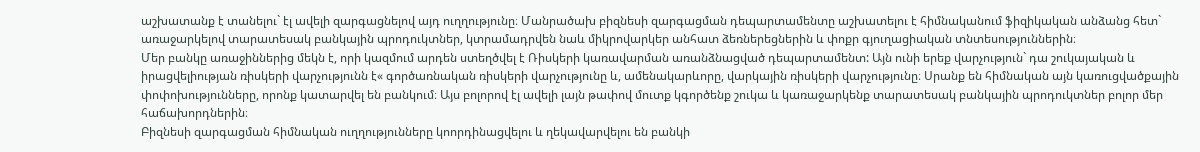աշխատանք է տանելու` էլ ավելի զարգացնելով այդ ուղղությունը։ Մանրածախ բիզնեսի զարգացման դեպարտամենտը աշխատելու է հիմնականում ֆիզիկական անձանց հետ` առաջարկելով տարատեսակ բանկային պրոդուկտներ, կտրամադրվեն նաև միկրովարկեր անհատ ձեռներեցներին և փոքր գյուղացիական տնտեսություններին։
Մեր բանկը առաջիններից մեկն է, որի կազմում արդեն ստեղծվել է Ռիսկերի կառավարման առանձնացված դեպարտամենտ: Այն ունի երեք վարչություն` դա շուկայական և իրացվելիության ռիսկերի վարչությունն է« գործառնական ռիսկերի վարչությունը և, ամենակարևորը, վարկային ռիսկերի վարչությունը։ Սրանք են հիմնական այն կառուցվածքային փոփոխությունները, որոնք կատարվել են բանկում։ Այս բոլորով էլ ավելի լայն թափով մուտք կգործենք շուկա և կառաջարկենք տարատեսակ բանկային պրոդուկտներ բոլոր մեր հաճախորդներին։
Բիզնեսի զարգացման հիմնական ուղղությունները կոորդինացվելու և ղեկավարվելու են բանկի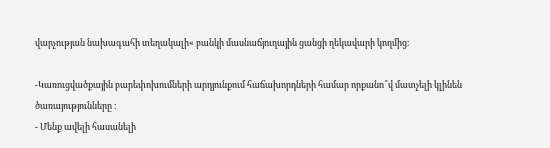վարչության նախագահի տեղակալի« բանկի մասնաճյուղային ցանցի ղեկավարի կողմից։

-Կառուցվածքային բարեփոխումների արդյունքում հաճախորդների համար որքանո՞վ մատչելի կլինեն ծառայությունները ։
- Մենք ավելի հասանելի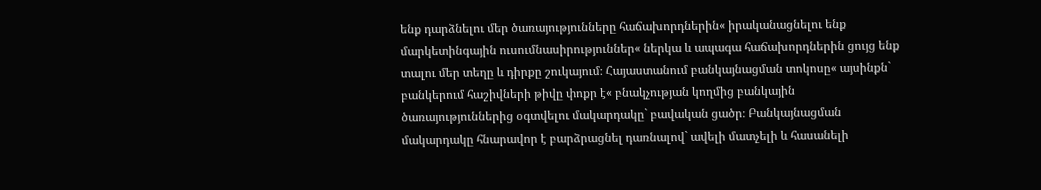ենք դարձնելու մեր ծառայությունները հաճախորդներին« իրականացնելու ենք մարկետինգային ուսումնասիրություններ« ներկա և ապագա հաճախորդներին ցույց ենք տալու մեր տեղը և դիրքը շուկայում։ Հայաստանում բանկայնացման տոկոսը« այսինքն` բանկերում հաշիվների թիվը փոքր է« բնակչության կողմից բանկային ծառայություններից օգտվելու մակարդակը` բավական ցածր։ Բանկայնացման մակարդակը հնարավոր է բարձրացնել դառնալով` ավելի մատչելի և հասանելի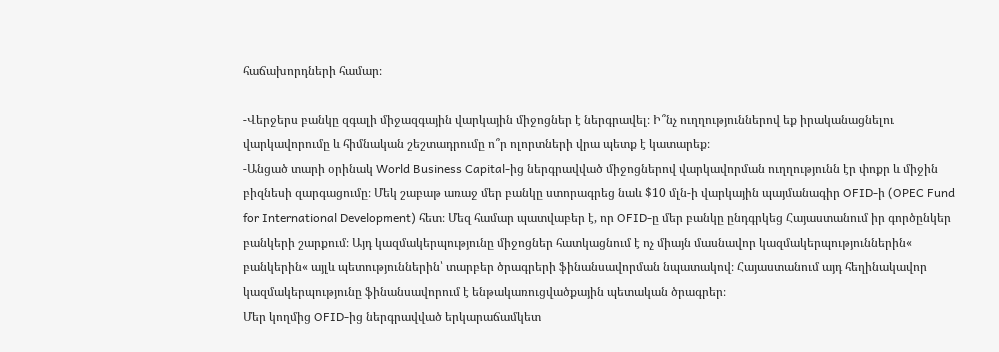հաճախորդների համար։

-Վերջերս բանկը զգալի միջազգային վարկային միջոցներ է ներգրավել։ Ի՞նչ ուղղություններով եք իրականացնելու վարկավորումը և հիմնական շեշտադրումը ո՞ր ոլորտների վրա պետք է կատարեք։
-Անցած տարի օրինակ World Business Capital-ից ներգրավված միջոցներով վարկավորման ուղղությունն էր փոքր և միջին բիզնեսի զարգացումը։ Մեկ շաբաթ առաջ մեր բանկը ստորագրեց նաև $10 մլն-ի վարկային պայմանագիր OFID-ի (OPEC Fund for International Development) հետ։ Մեզ համար պատվաբեր է, որ OFID-ը մեր բանկը ընդգրկեց Հայաստանում իր գործընկեր բանկերի շարքում։ Այդ կազմակերպությունը միջոցներ հատկացնում է ոչ միայն մասնավոր կազմակերպություններին« բանկերին« այլև պետություններին՝ տարբեր ծրագրերի ֆինանսավորման նպատակով։ Հայաստանում այդ հեղինակավոր կազմակերպությունը ֆինանսավորում է ենթակառուցվածքային պետական ծրագրեր։
Մեր կողմից OFID-ից ներգրավված երկարաճամկետ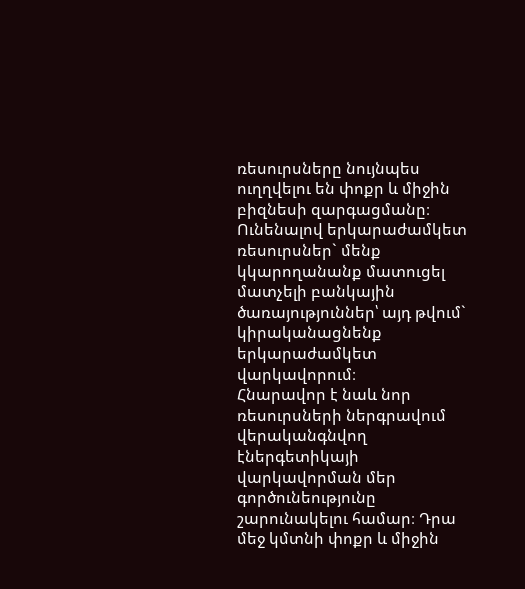ռեսուրսները նույնպես ուղղվելու են փոքր և միջին բիզնեսի զարգացմանը։ Ունենալով երկարաժամկետ ռեսուրսներ` մենք կկարողանանք մատուցել մատչելի բանկային ծառայություններ՝ այդ թվում` կիրականացնենք երկարաժամկետ վարկավորում։
Հնարավոր է նաև նոր ռեսուրսների ներգրավում վերականգնվող էներգետիկայի վարկավորման մեր գործունեությունը շարունակելու համար։ Դրա մեջ կմտնի փոքր և միջին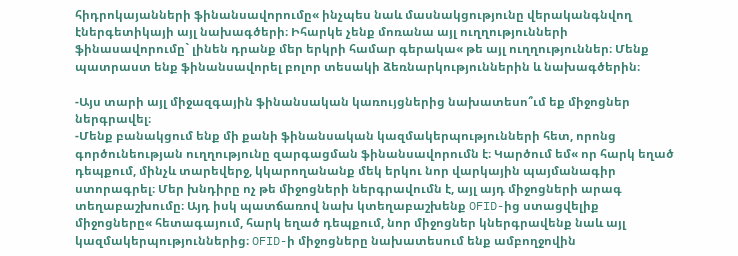հիդրոկայանների ֆինանսավորումը« ինչպես նաև մասնակցությունը վերականգնվող էներգետիկայի այլ նախագծերի։ Իհարկե չենք մոռանա այլ ուղղությունների ֆինասավորումը` լինեն դրանք մեր երկրի համար գերակա« թե այլ ուղղություններ։ Մենք պատրաստ ենք ֆինանսավորել բոլոր տեսակի ձեռնարկություններին և նախագծերին։

-Այս տարի այլ միջազգային ֆինանսական կառույցներից նախատեսո՞ւմ եք միջոցներ ներգրավել։
-Մենք բանակցում ենք մի քանի ֆինանսական կազմակերպությունների հետ, որոնց գործունեության ուղղությունը զարգացման ֆինանսավորումն է։ Կարծում եմ« որ հարկ եղած դեպքում, մինչև տարեվերջ, կկարողանանք մեկ երկու նոր վարկային պայմանագիր ստորագրել։ Մեր խնդիրը ոչ թե միջոցների ներգրավումն է, այլ այդ միջոցների արագ տեղաբաշխումը։ Այդ իսկ պատճառով նախ կտեղաբաշխենք OFID-ից ստացվելիք միջոցները« հետագայում, հարկ եղած դեպքում, նոր միջոցներ կներգրավենք նաև այլ կազմակերպություններից։ OFID-ի միջոցները նախատեսում ենք ամբողջովին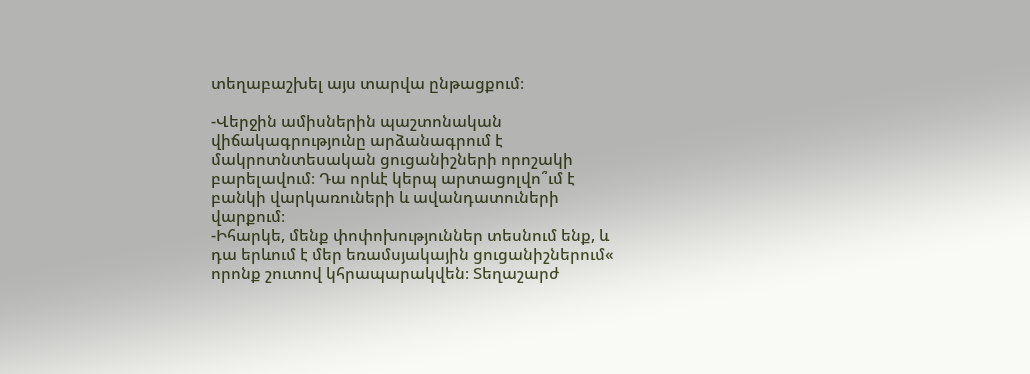տեղաբաշխել այս տարվա ընթացքում։

-Վերջին ամիսներին պաշտոնական վիճակագրությունը արձանագրում է մակրոտնտեսական ցուցանիշների որոշակի բարելավում։ Դա որևէ կերպ արտացոլվո՞ւմ է բանկի վարկառուների և ավանդատուների վարքում։
-Իհարկե, մենք փոփոխություններ տեսնում ենք, և դա երևում է մեր եռամսյակային ցուցանիշներում« որոնք շուտով կհրապարակվեն։ Տեղաշարժ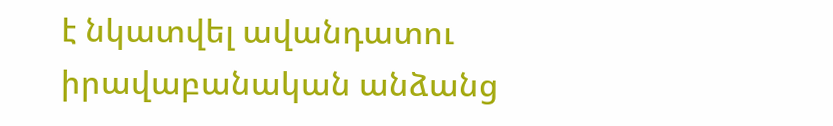է նկատվել ավանդատու իրավաբանական անձանց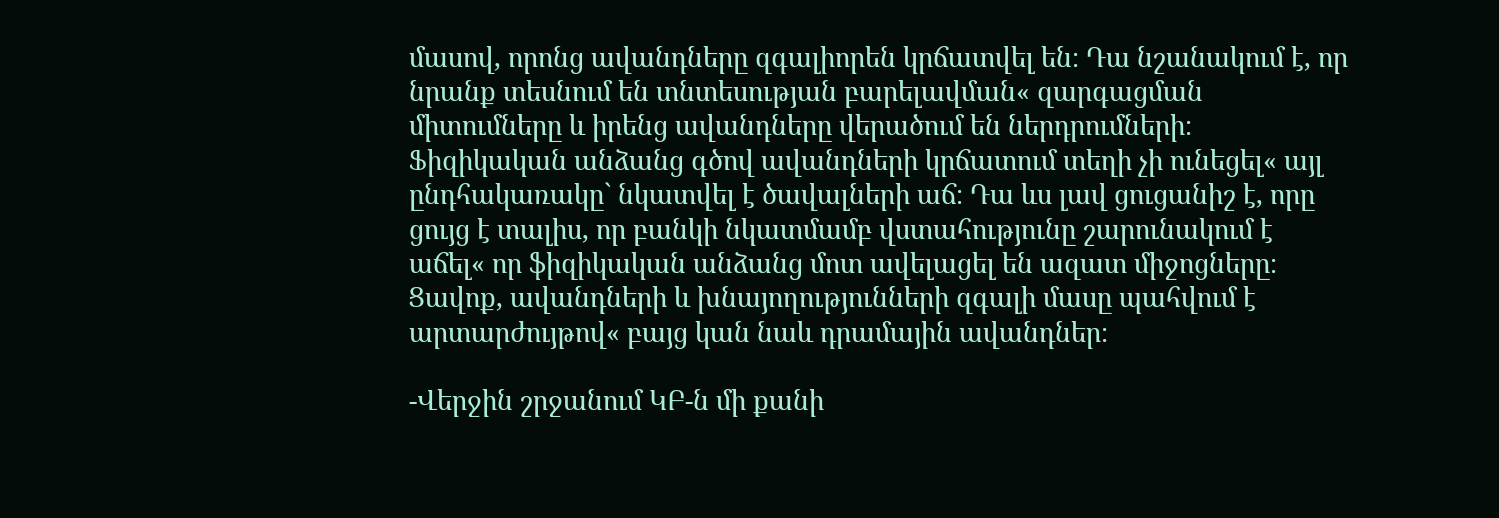մասով, որոնց ավանդները զգալիորեն կրճատվել են։ Դա նշանակում է, որ նրանք տեսնում են տնտեսության բարելավման« զարգացման միտումները և իրենց ավանդները վերածում են ներդրումների։ Ֆիզիկական անձանց գծով ավանդների կրճատում տեղի չի ունեցել« այլ ընդհակառակը` նկատվել է ծավալների աճ։ Դա ևս լավ ցուցանիշ է, որը ցույց է տալիս, որ բանկի նկատմամբ վստահությունը շարունակում է աճել« որ ֆիզիկական անձանց մոտ ավելացել են ազատ միջոցները։ Ցավոք, ավանդների և խնայողությունների զգալի մասը պահվում է արտարժույթով« բայց կան նաև դրամային ավանդներ։

-Վերջին շրջանում ԿԲ-ն մի քանի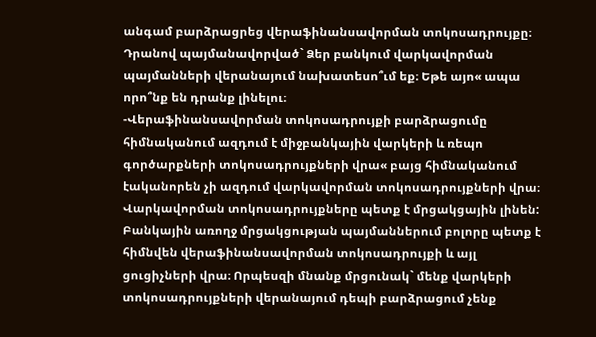անգամ բարձրացրեց վերաֆինանսավորման տոկոսադրույքը։ Դրանով պայմանավորված` Ձեր բանկում վարկավորման պայմանների վերանայում նախատեսո՞ւմ եք։ Եթե այո« ապա որո՞նք են դրանք լինելու։
-Վերաֆինանսավորման տոկոսադրույքի բարձրացումը հիմնականում ազդում է միջբանկային վարկերի և ռեպո գործարքների տոկոսադրույքների վրա« բայց հիմնականում էականորեն չի ազդում վարկավորման տոկոսադրույքների վրա։ Վարկավորման տոկոսադրույքները պետք է մրցակցային լինեն: Բանկային առողջ մրցակցության պայմաններում բոլորը պետք է հիմնվեն վերաֆինանսավորման տոկոսադրույքի և այլ ցուցիչների վրա։ Որպեսզի մնանք մրցունակ` մենք վարկերի տոկոսադրույքների վերանայում դեպի բարձրացում չենք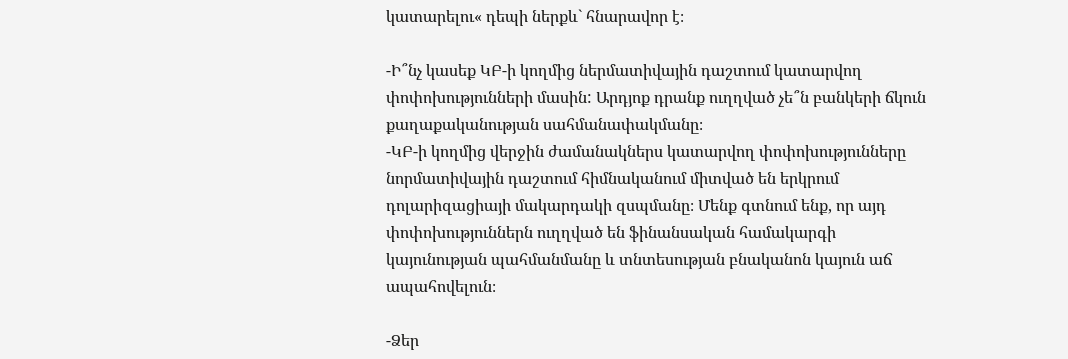կատարելու« դեպի ներքև` հնարավոր է։

-Ի՞նչ կասեք ԿԲ-ի կողմից ներմատիվային դաշտում կատարվող փոփոխությունների մասին: Արդյոք դրանք ուղղված չե՞ն բանկերի ճկուն քաղաքականության սահմանափակմանը։
-ԿԲ-ի կողմից վերջին ժամանակներս կատարվող փոփոխությունները նորմատիվային դաշտում հիմնականում միտված են երկրում դոլարիզացիայի մակարդակի զսպմանը։ Մենք գտնում ենք, որ այդ փոփոխություններն ուղղված են ֆինանսական համակարգի կայունության պահմանմանը և տնտեսության բնականոն կայուն աճ ապահովելուն։

-Ձեր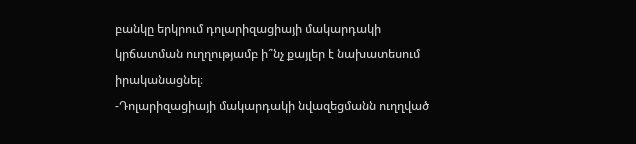բանկը երկրում դոլարիզացիայի մակարդակի կրճատման ուղղությամբ ի՞նչ քայլեր է նախատեսում իրականացնել։
-Դոլարիզացիայի մակարդակի նվազեցմանն ուղղված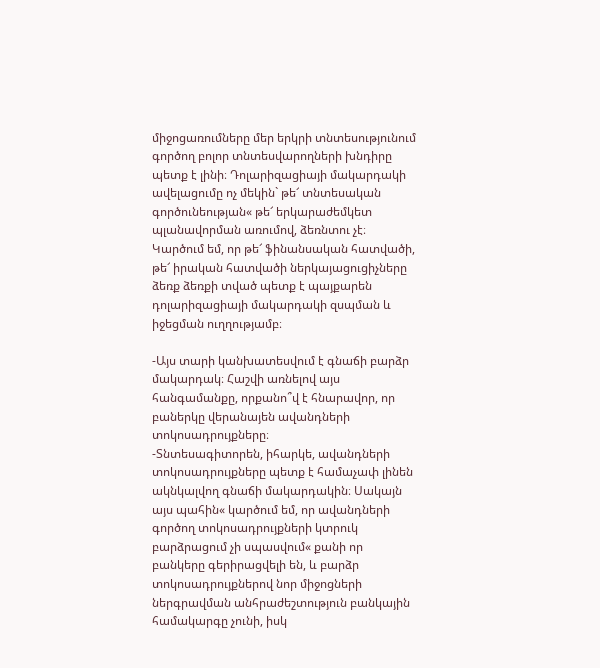միջոցառումները մեր երկրի տնտեսությունում գործող բոլոր տնտեսվարողների խնդիրը պետք է լինի։ Դոլարիզացիայի մակարդակի ավելացումը ոչ մեկին` թե՜ տնտեսական գործունեության« թե՜ երկարաժեմկետ պլանավորման առումով, ձեռնտու չէ։ Կարծում եմ, որ թե՜ ֆինանսական հատվածի, թե՜ իրական հատվածի ներկայացուցիչները ձեռք ձեռքի տված պետք է պայքարեն դոլարիզացիայի մակարդակի զսպման և իջեցման ուղղությամբ։

-Այս տարի կանխատեսվում է գնաճի բարձր մակարդակ։ Հաշվի առնելով այս հանգամանքը, որքանո՞վ է հնարավոր, որ բաներկը վերանայեն ավանդների տոկոսադրույքները։
-Տնտեսագիտորեն, իհարկե, ավանդների տոկոսադրույքները պետք է համաչափ լինեն ակնկալվող գնաճի մակարդակին։ Սակայն այս պահին« կարծում եմ, որ ավանդների գործող տոկոսադրույքների կտրուկ բարձրացում չի սպասվում« քանի որ բանկերը գերիրացվելի են, և բարձր տոկոսադրույքներով նոր միջոցների ներգրավման անհրաժեշտություն բանկային համակարգը չունի, իսկ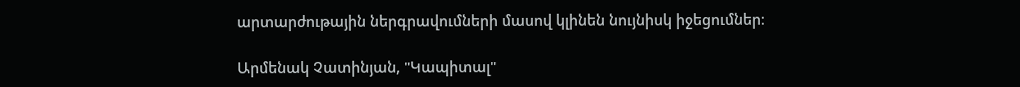արտարժութային ներգրավումների մասով կլինեն նույնիսկ իջեցումներ։

Արմենակ Չատինյան, "Կապիտալ"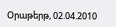Օրաթերթ, 02.04.2010